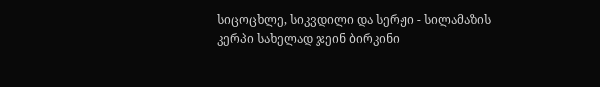სიცოცხლე, სიკვდილი და სერჟი - სილამაზის კერპი სახელად ჯეინ ბირკინი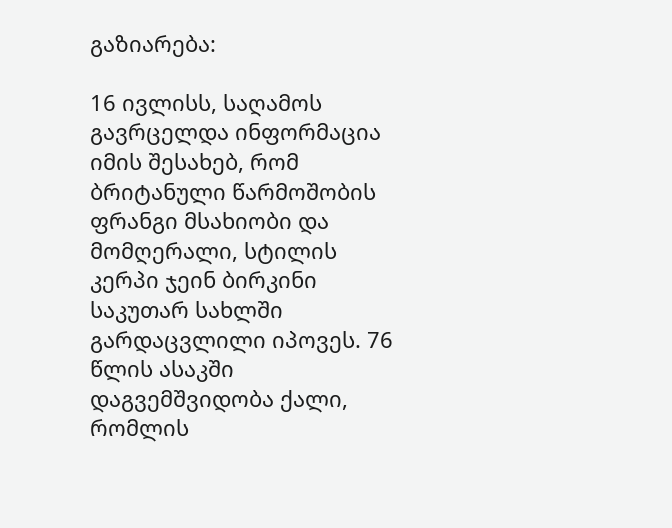გაზიარება:

16 ივლისს, საღამოს გავრცელდა ინფორმაცია იმის შესახებ, რომ ბრიტანული წარმოშობის ფრანგი მსახიობი და მომღერალი, სტილის კერპი ჯეინ ბირკინი საკუთარ სახლში გარდაცვლილი იპოვეს. 76 წლის ასაკში დაგვემშვიდობა ქალი, რომლის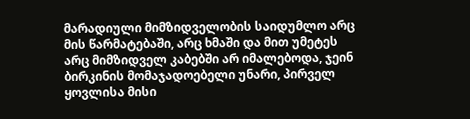მარადიული მიმზიდველობის საიდუმლო არც მის წარმატებაში, არც ხმაში და მით უმეტეს არც მიმზიდველ კაბებში არ იმალებოდა, ჯეინ ბირკინის მომაჯადოებელი უნარი, პირველ ყოვლისა მისი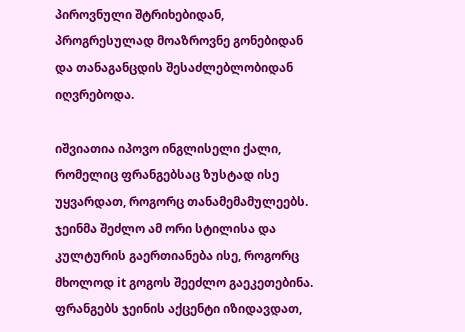პიროვნული შტრიხებიდან, პროგრესულად მოაზროვნე გონებიდან და თანაგანცდის შესაძლებლობიდან იღვრებოდა.

იშვიათია იპოვო ინგლისელი ქალი, რომელიც ფრანგებსაც ზუსტად ისე უყვარდათ, როგორც თანამემამულეებს. ჯეინმა შეძლო ამ ორი სტილისა და კულტურის გაერთიანება ისე, როგორც მხოლოდ it გოგოს შეეძლო გაეკეთებინა. ფრანგებს ჯეინის აქცენტი იზიდავდათ,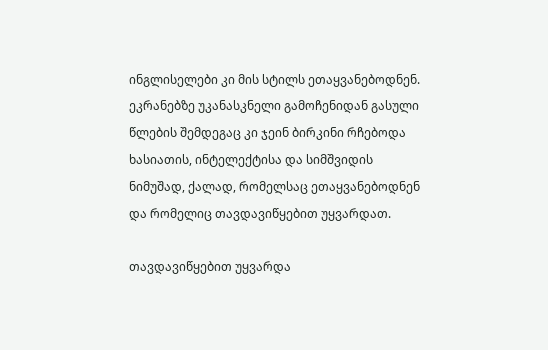ინგლისელები კი მის სტილს ეთაყვანებოდნენ. ეკრანებზე უკანასკნელი გამოჩენიდან გასული წლების შემდეგაც კი ჯეინ ბირკინი რჩებოდა ხასიათის, ინტელექტისა და სიმშვიდის ნიმუშად, ქალად, რომელსაც ეთაყვანებოდნენ და რომელიც თავდავიწყებით უყვარდათ.

თავდავიწყებით უყვარდა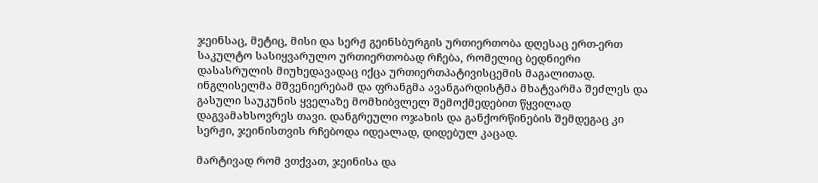ჯეინსაც, მეტიც, მისი და სერჟ გეინსბურგის ურთიერთობა დღესაც ერთ-ერთ საკულტო სასიყვარულო ურთიერთობად რჩება, რომელიც ბედნიერი დასასრულის მიუხედავადაც იქცა ურთიერთპატივისცემის მაგალითად. ინგლისელმა მშვენიერებამ და ფრანგმა ავანგარდისტმა მხატვარმა შეძლეს და გასული საუკუნის ყველაზე მომხიბვლელ შემოქმედებით წყვილად დაგვამახსოვრეს თავი. დანგრეული ოჯახის და განქორწინების შემდეგაც კი სერჟი, ჯეინისთვის რჩებოდა იდეალად, დიდებულ კაცად.

მარტივად რომ ვთქვათ, ჯეინისა და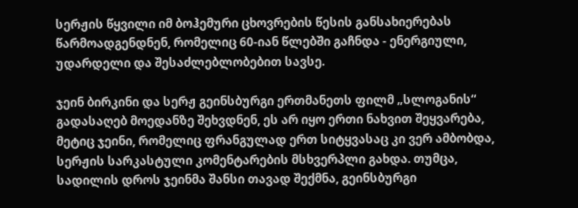სერჟის წყვილი იმ ბოჰემური ცხოვრების წესის განსახიერებას წარმოადგენდნენ, რომელიც 60-იან წლებში გაჩნდა - ენერგიული, უდარდელი და შესაძლებლობებით სავსე.

ჯეინ ბირკინი და სერჟ გეინსბურგი ერთმანეთს ფილმ „სლოგანის“ გადასაღებ მოედანზე შეხვდნენ, ეს არ იყო ერთი ნახვით შეყვარება, მეტიც ჯეინი, რომელიც ფრანგულად ერთ სიტყვასაც კი ვერ ამბობდა, სერჟის სარკასტული კომენტარების მსხვერპლი გახდა. თუმცა, სადილის დროს ჯეინმა შანსი თავად შექმნა, გეინსბურგი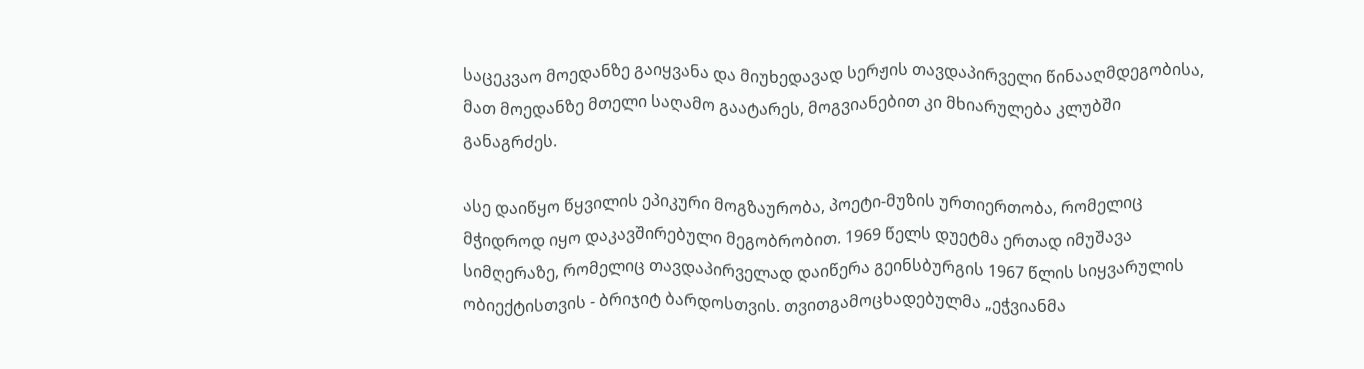საცეკვაო მოედანზე გაიყვანა და მიუხედავად სერჟის თავდაპირველი წინააღმდეგობისა, მათ მოედანზე მთელი საღამო გაატარეს, მოგვიანებით კი მხიარულება კლუბში განაგრძეს.

ასე დაიწყო წყვილის ეპიკური მოგზაურობა, პოეტი-მუზის ურთიერთობა, რომელიც მჭიდროდ იყო დაკავშირებული მეგობრობით. 1969 წელს დუეტმა ერთად იმუშავა სიმღერაზე, რომელიც თავდაპირველად დაიწერა გეინსბურგის 1967 წლის სიყვარულის ობიექტისთვის - ბრიჯიტ ბარდოსთვის. თვითგამოცხადებულმა „ეჭვიანმა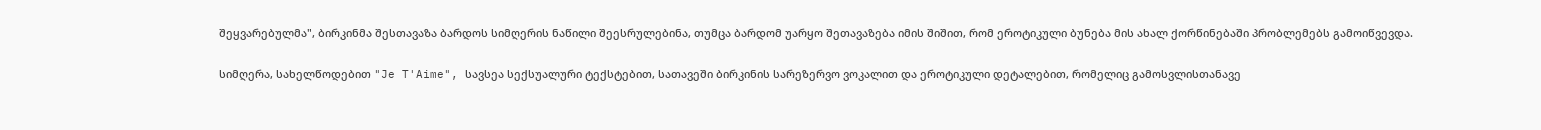შეყვარებულმა", ბირკინმა შესთავაზა ბარდოს სიმღერის ნაწილი შეესრულებინა, თუმცა ბარდომ უარყო შეთავაზება იმის შიშით, რომ ეროტიკული ბუნება მის ახალ ქორწინებაში პრობლემებს გამოიწვევდა.

სიმღერა, სახელწოდებით "Je T'Aime", სავსეა სექსუალური ტექსტებით, სათავეში ბირკინის სარეზერვო ვოკალით და ეროტიკული დეტალებით, რომელიც გამოსვლისთანავე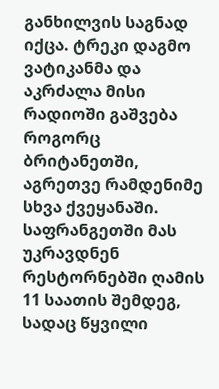განხილვის საგნად იქცა. ტრეკი დაგმო ვატიკანმა და აკრძალა მისი რადიოში გაშვება როგორც ბრიტანეთში, აგრეთვე რამდენიმე სხვა ქვეყანაში. საფრანგეთში მას უკრავდნენ რესტორნებში ღამის 11 საათის შემდეგ, სადაც წყვილი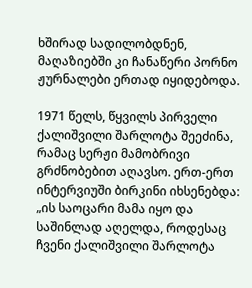ხშირად სადილობდნენ, მაღაზიებში კი ჩანაწერი პორნო ჟურნალები ერთად იყიდებოდა.

1971 წელს, წყვილს პირველი ქალიშვილი შარლოტა შეეძინა, რამაც სერჟი მამობრივი გრძნობებით აღავსო. ერთ-ერთ ინტერვიუში ბირკინი იხსენებდა: „ის საოცარი მამა იყო და საშინლად აღელდა, როდესაც ჩვენი ქალიშვილი შარლოტა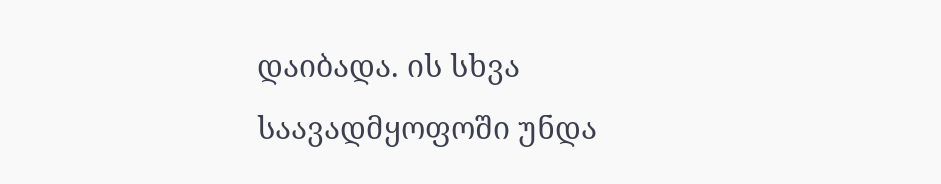დაიბადა. ის სხვა საავადმყოფოში უნდა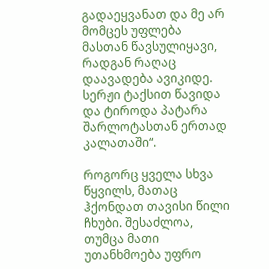გადაეყვანათ და მე არ მომცეს უფლება მასთან წავსულიყავი, რადგან რაღაც დაავადება ავიკიდე. სერჟი ტაქსით წავიდა და ტიროდა პატარა შარლოტასთან ერთად კალათაში“.

როგორც ყველა სხვა წყვილს, მათაც ჰქონდათ თავისი წილი ჩხუბი. შესაძლოა, თუმცა მათი უთანხმოება უფრო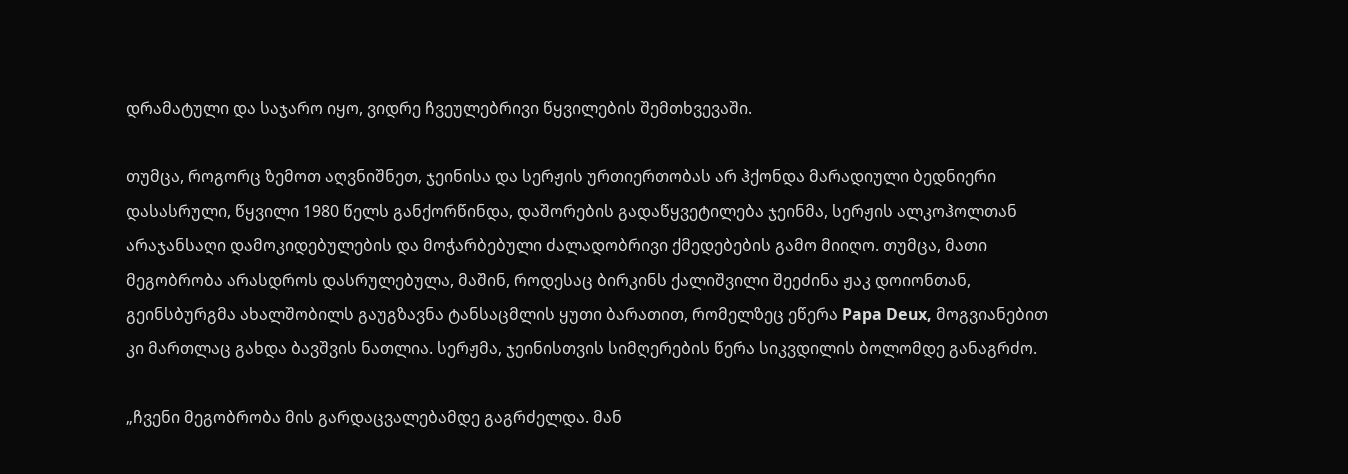დრამატული და საჯარო იყო, ვიდრე ჩვეულებრივი წყვილების შემთხვევაში.

თუმცა, როგორც ზემოთ აღვნიშნეთ, ჯეინისა და სერჟის ურთიერთობას არ ჰქონდა მარადიული ბედნიერი დასასრული, წყვილი 1980 წელს განქორწინდა, დაშორების გადაწყვეტილება ჯეინმა, სერჟის ალკოჰოლთან არაჯანსაღი დამოკიდებულების და მოჭარბებული ძალადობრივი ქმედებების გამო მიიღო. თუმცა, მათი მეგობრობა არასდროს დასრულებულა, მაშინ, როდესაც ბირკინს ქალიშვილი შეეძინა ჟაკ დოიონთან, გეინსბურგმა ახალშობილს გაუგზავნა ტანსაცმლის ყუთი ბარათით, რომელზეც ეწერა Papa Deux, მოგვიანებით კი მართლაც გახდა ბავშვის ნათლია. სერჟმა, ჯეინისთვის სიმღერების წერა სიკვდილის ბოლომდე განაგრძო.

„ჩვენი მეგობრობა მის გარდაცვალებამდე გაგრძელდა. მან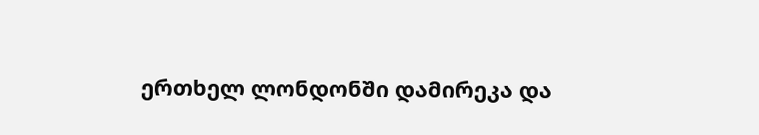ერთხელ ლონდონში დამირეკა და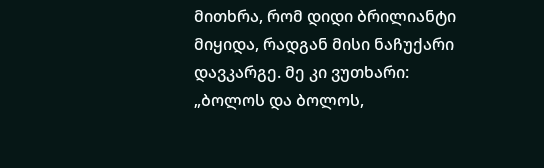მითხრა, რომ დიდი ბრილიანტი მიყიდა, რადგან მისი ნაჩუქარი დავკარგე. მე კი ვუთხარი: „ბოლოს და ბოლოს,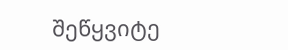შეწყვიტე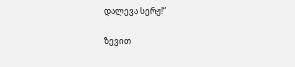დალევა სერჟ!“

ზევით